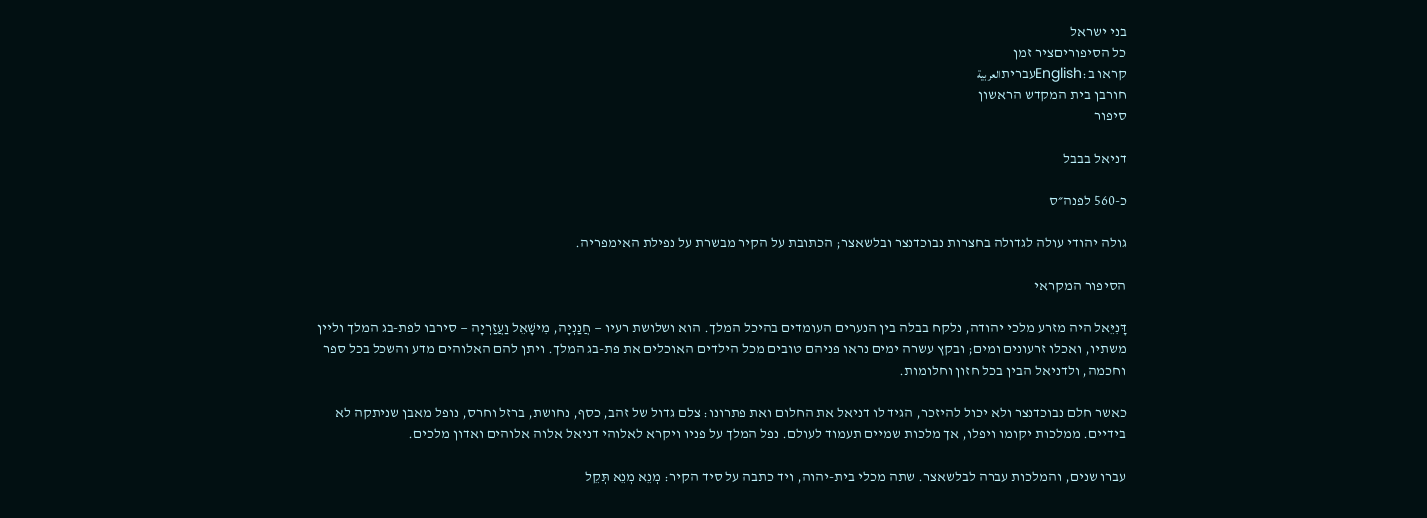בני ישראל
כל הסיפוריםציר זמן
קראו ב:Englishעבריתالعربية
חורבן בית המקדש הראשון
סיפור

דניאל בבבל

כ-560 לפנה״ס

גולה יהודי עולה לגדולה בחצרות נבוכדנצר ובלשאצר; הכתובת על הקיר מבשרת על נפילת האימפריה.

הסיפור המקראי

דָּנִיֵּאל היה מזרע מלכי יהודה, נלקח בבלה בין הנערים העומדים בהיכל המלך. הוא ושלושת רעיו — חֲנַנְיָה, מִישָׁאֵל וַעֲזַרְיָה — סירבו לפת-בג המלך וליין משתיו, ואכלו זרעונים ומים; ובקץ עשרה ימים נראו פניהם טובים מכל הילדים האוכלים את פת-בג המלך. ויתן להם האלוהים מדע והשכל בכל ספר וחכמה, ולדניאל הבין בכל חזון וחלומות.

כאשר חלם נבוכדנצר ולא יכול להיזכר, הגיד לו דניאל את החלום ואת פתרונו: צלם גדול של זהב, כסף, נחושת, ברזל וחרס, נופל מאבן שניתקה לא בידיים. ממלכות יקומו ויפלו, אך מלכות שמיים תעמוד לעולם. נפל המלך על פניו ויקרא לאלוהי דניאל אלוה אלוהים ואדון מלכים.

עברו שנים, והמלכות עברה לבלשאצר. שתה מכלי בית-יהוה, ויד כתבה על סיד הקיר: מְנֵא מְנֵא תְּקֵל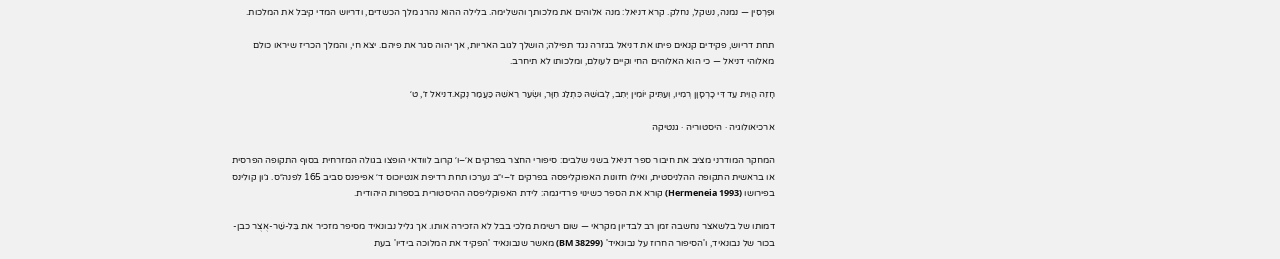וּפַרְסִין — נמנה, נשקל, נחלק. קרא דניאל: מנה אלוהים את מלכותך והשלימה. בלילה ההוא נהרג מלך הכשדים, ודריוש המדי קיבל את המלכות.

תחת דריוש, פקידים קנאים פיתו את דניאל בגזרה נגד תפילה; הושלך לגוב האריות, אך יהוה סגר את פיהם. יצא חי, והמלך הכריז שיראו כולם מאלוהי דניאל — כי הוא האלוהים החי וקיים לעולם, ומלכותו לא תיחרב.

חָזֵה הֲוֵית עַד דִּי כָרְסָוָן רְמִיו, וְעַתִּיק יוֹמִין יְתִב, לְבוּשֵׁהּ כִּתְלַג חִוָּר, וּשְׂעַר רֵאשֵׁהּ כַּעֲמַר נְקֵא.דניאל ז׳, ט׳

ארכיאולוגיה · היסטוריה · גנטיקה

המחקר המודרני מציב את חיבור ספר דניאל בשני שלבים: סיפורי החצר בפרקים א׳–ו׳ קרוב לוודאי הופצו בגולה המזרחית בסוף התקופה הפרסית או בראשית התקופה ההלניסטית, ואילו חזונות האפוקליפסה בפרקים ז׳–י״ב נערכו תחת רדיפת אנטיוכוס ד׳ אפיפנס סביב 165 לפנה״ס. ג׳ון קולינס בפירושו (Hermeneia 1993) קורא את הספר כשינוי פרדיגמה: לידת האפוקליפסה ההיסטורית בספרות היהודית.

דמותו של בלשאצר נחשבה זמן רב לבדיון מקראי — שום רשימת מלכי בבל לא הזכירה אותו. אך גליל נבונאיד מסיפר מזכיר את בֵּל-שַׁר-אֻצֻר כבן-בכור של נבונאיד, ו'הסיפור החרוז על נבונאיד' (BM 38299) מאשר שנבונאיד 'הפקיד את המלוכה בידיו' בעת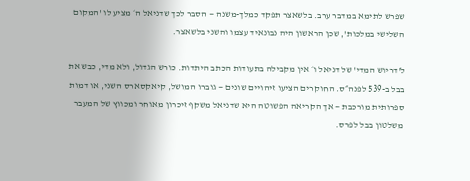שפרש לתימא במדבר ערב. בלשאצר תפקד כמלך-משנה — הסבר לכך שדניאל ה׳ מציע לו 'המקום השלישי במלכות', שכן הראשון היה נבונאיד עצמו והשני בלשאצר.

ל'דריוש המדי' של דניאל ו׳ אין מקבילה בתעודות הכתב היתדות. כורש הגדול, ולא מדי, כבש את בבל ב-539 לפנה״ס. החוקרים הציעו זיהויים שונים — גוברו המושל, קיאקסארס השני, או דמות ספרותית מורכבת — אך הקריאה הפשוטה היא שדניאל משקף זיכרון מאוחר ומכווץ של המעבר משלטון בבל לפרס.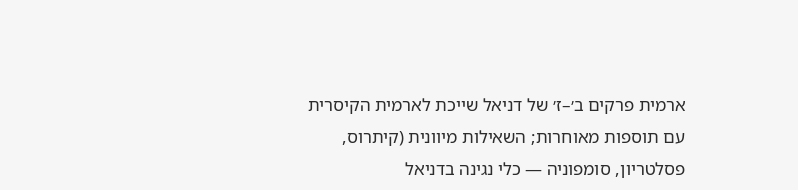ארמית פרקים ב׳–ז׳ של דניאל שייכת לארמית הקיסרית עם תוספות מאוחרות; השאילות מיוונית (קיתרוס, פסלטריון, סומפוניה — כלי נגינה בדניאל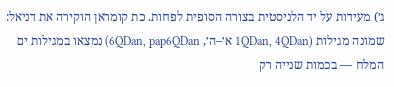ג׳) מעידות על יד הלניסטית בצורה הסופית לפחות. כת קומראן הוקירה את דניאל: שמונה מגילות (1QDan, 4QDan א׳–ה׳, 6QDan, pap6QDan) נמצאו במגילות ים המלח — בכמות שנייה רק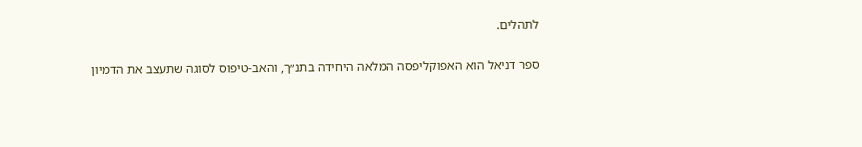לתהלים.

ספר דניאל הוא האפוקליפסה המלאה היחידה בתנ״ך, והאב-טיפוס לסוגה שתעצב את הדמיון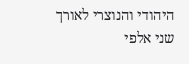היהודי והנוצרי לאורך שני אלפי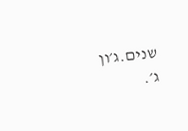שנים.ג׳ון ג׳.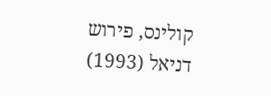קולינס, פירוש דניאל (1993)